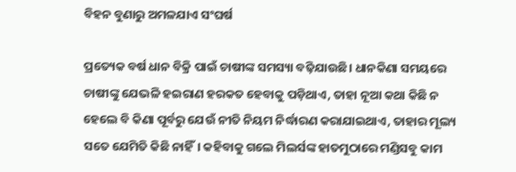ବିହନ ବୁଣାରୁ ଅମଳଯାଏ ସଂଘର୍ଷ

ପ୍ରତ୍ୟେକ ବର୍ଷ ଧାନ ବିକ୍ରି ପାଇଁ ଚାଷୀଙ୍କ ସମସ୍ୟା ବଢ଼ିଯାଉଛି। ଧାନକିଣା ସମୟରେ ଚାଷୀଙ୍କୁ ଯେଭଳି ହଇରାଣ ହରକତ ହେବାକୁ ପଡ଼ିଥାଏ, ତାହା ନୂଆ କଥା କିଛି ନ ହେଲେ ବି କିଣା ପୂର୍ବରୁ ଯେଉଁ ନୀତି ନିୟମ ନିର୍ଦ୍ଧାରଣ କରାଯାଇଥାଏ, ତାହାର ମୂଲ୍ୟ ସତେ ଯେମିତି କିଛି ନାହିଁ। କହିବାକୁ ଗଲେ ମିଲର୍ସଙ୍କ ହାତମୁଠାରେ ମଣ୍ଡିସବୁ କାମ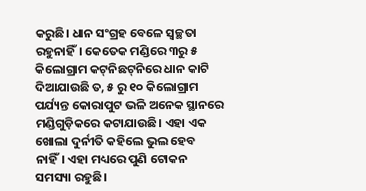କରୁଛି। ଧାନ ସଂଗ୍ରହ ବେଳେ ସ୍ବଚ୍ଛତା ରହୁନାହିଁ। କେତେକ ମଣ୍ଡିରେ ୩ରୁ ୫ କିଲୋଗ୍ରାମ କଟ୍‌ନିଛଟ୍‌ନିରେ ଧାନ କାଟି ଦିଆଯାଉଛି ତ, ୫ ରୁ ୧୦ କିଲୋଗ୍ରାମ ପର୍ଯ୍ୟନ୍ତ କୋରାପୁଟ ଭଳି ଅନେକ ସ୍ଥାନରେ ମଣ୍ଡିଗୁଡ଼ିକରେ କଟାଯାଉଛି। ଏହା ଏକ ଖୋଲା ଦୁର୍ନୀତି କହିଲେ ଭୁଲ ହେବ ନାହିଁ। ଏହା ମଧ୍ୟରେ ପୁଣି ଟୋକନ ସମସ୍ୟା ରହୁଛି।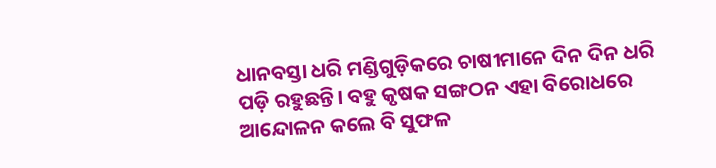ଧାନବସ୍ତା ଧରି ମଣ୍ଡିଗୁଡ଼ିକରେ ଚାଷୀମାନେ ଦିନ ଦିନ ଧରି ପଡ଼ି ରହୁଛନ୍ତି। ବହୁ କୃଷକ ସଙ୍ଗଠନ ଏହା ବିରୋଧରେ ଆନ୍ଦୋଳନ କଲେ ବି ସୁଫଳ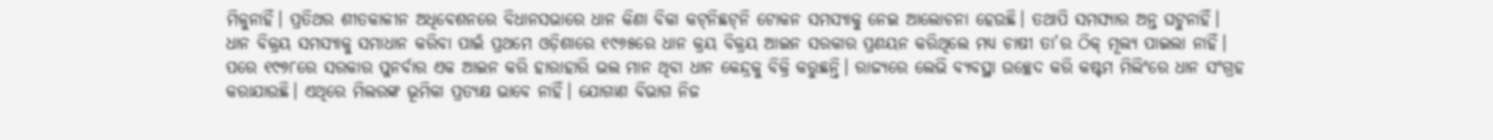ମିଳୁନାହିଁ। ପ୍ରତିଥର ଶୀତକାଳୀନ ଅଧିବେଶନରେ ବିଧାନସଭାରେ ଧାନ କିଣା ବିକା କଟ୍‌ନିଛଟ୍‌ନି ଟୋକନ ସମସ୍ୟାକୁ ନେଇ ଆଲୋଚନା ହେଉଛି। ତଥାପି ସମସ୍ୟାର ଅନ୍ତ ଘଟୁନାହିଁ। ଧାନ ବିକ୍ରୟ ସମସ୍ୟାକୁ ସମାଧାନ କରିବା ପାଇଁ ପ୍ରଥମେ ଓଡ଼ିଶାରେ ୧୯୬୫ରେ ଧାନ କ୍ରୟ ବିକ୍ରୟ ଆଇନ ସରକାର ପ୍ରଣୟନ କରିଥିଲେ ମଧ୍ୟ ଚାଷୀ ତା’ର ଠିକ୍‌ ମୂଲ୍ୟ ପାଇଲା ନାହିଁ। ପରେ ୧୯୭୮ରେ ସରକାର ପୁନର୍ବାର ଏକ ଆଇନ କରି ହାରାହାରି ଭଲ ମାନ ଥିବା ଧାନ କେନ୍ଦ୍ରକୁ ବିକ୍ରି କରୁଛନ୍ତି। ରାଜ୍ୟରେ ଲେଭି ବ୍ୟବସ୍ଥା ଉଚ୍ଛେଦ କରି କଷ୍ଟମ ମିଲିଂରେ ଧାନ ସଂଗ୍ରହ କରାଯାଉଛି। ଏଥିରେ ମିଲରଙ୍କ ଭୂମିକା ପ୍ରତ୍ୟକ୍ଷ ଭାବେ ନାହିଁ। ଯୋଗାଣ ବିଭାଗ ନିଜ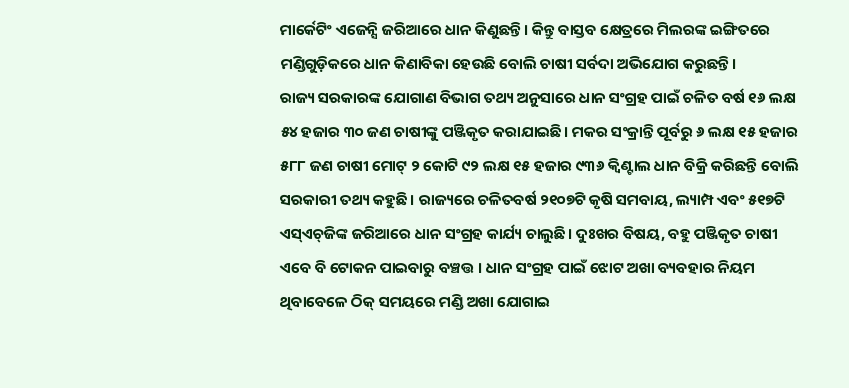ମାର୍କେଟିଂ ଏଜେନ୍ସି ଜରିଆରେ ଧାନ କିଣୁଛନ୍ତି। କିନ୍ତୁ ବାସ୍ତବ କ୍ଷେତ୍ରରେ ମିଲରଙ୍କ ଇଙ୍ଗିତରେ ମଣ୍ଡିଗୁଡ଼ିକରେ ଧାନ କିଣାବିକା ହେଉଛି ବୋଲି ଚାଷୀ ସର୍ବଦା ଅଭିଯୋଗ କରୁଛନ୍ତି।
ରାଜ୍ୟ ସରକାରଙ୍କ ଯୋଗାଣ ବିଭାଗ ତଥ୍ୟ ଅନୁସାରେ ଧାନ ସଂଗ୍ରହ ପାଇଁ ଚଳିତ ବର୍ଷ ୧୬ ଲକ୍ଷ ୫୪ ହଜାର ୩୦ ଜଣ ଚାଷୀଙ୍କୁ ପଞ୍ଜିକୃତ କରାଯାଇଛି। ମକର ସଂକ୍ରାନ୍ତି ପୂର୍ବରୁ ୬ ଲକ୍ଷ ୧୫ ହଜାର ୫୮୮ ଜଣ ଚାଷୀ ମୋଟ୍‌ ୨ କୋଟି ୯୨ ଲକ୍ଷ ୧୫ ହଜାର ୯୩୬ କ୍ୱିଣ୍ଟାଲ ଧାନ ବିକ୍ରି କରିଛନ୍ତି ବୋଲି ସରକାରୀ ତଥ୍ୟ କହୁଛି। ରାଜ୍ୟରେ ଚଳିତବର୍ଷ ୨୧୦୭ଟି କୃଷି ସମବାୟ, ଲ୍ୟାମ୍ପ ଏବଂ ୫୧୭ଟି ଏସ୍‌ଏଚ୍‌ଜିଙ୍କ ଜରିଆରେ ଧାନ ସଂଗ୍ରହ କାର୍ଯ୍ୟ ଚାଲୁଛି। ଦୁଃଖର ବିଷୟ, ବହୁ ପଞ୍ଜିକୃତ ଚାଷୀ ଏବେ ବି ଟୋକନ ପାଇବାରୁ ବଞ୍ଚତ୍ତ । ଧାନ ସଂଗ୍ରହ ପାଇଁ ଝୋଟ ଅଖା ବ୍ୟବହାର ନିୟମ ଥିବାବେଳେ ଠିକ୍‌ ସମୟରେ ମଣ୍ଡି ଅଖା ଯୋଗାଇ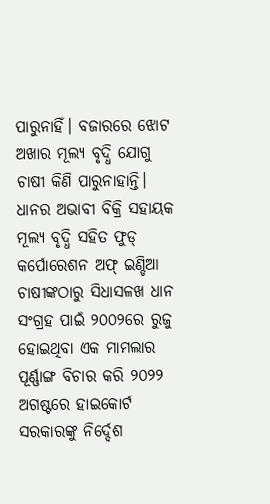ପାରୁନାହିଁ। ବଜାରରେ ଝୋଟ ଅଖାର ମୂଲ୍ୟ ବୃଦ୍ଧି ଯୋଗୁ ଚାଷୀ କିଣି ପାରୁନାହାନ୍ତି। ଧାନର ଅଭାବୀ ବିକ୍ରି ସହାୟକ ମୂଲ୍ୟ ବୃଦ୍ଧି ସହିତ ଫୁଡ୍‌ କର୍ପୋରେଶନ ଅଫ୍‌ ଇଣ୍ଡିଆ ଚାଷୀଙ୍କଠାରୁ ସିଧାସଳଖ ଧାନ ସଂଗ୍ରହ ପାଇଁ ୨୦୦୨ରେ ରୁଜୁ ହୋଇଥିବା ଏକ ମାମଲାର ପୂର୍ଣ୍ଣାଙ୍ଗ ବିଚାର କରି ୨୦୨୨ ଅଗଷ୍ଟରେ ହାଇକୋର୍ଟ ସରକାରଙ୍କୁ ନିର୍ଦ୍ଦେଶ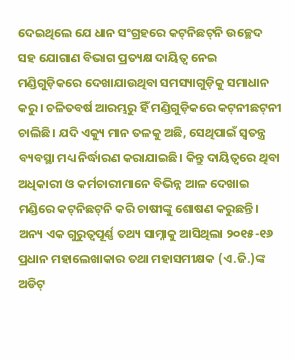ଦେଇଥିଲେ ଯେ ଧାନ ସଂଗ୍ରହରେ କଟ୍‌ନିଛଟ୍‌ନି ଉଚ୍ଛେଦ ସହ ଯୋଗାଣ ବିଭାଗ ପ୍ରତ୍ୟକ୍ଷ ଦାୟିତ୍ୱ ନେଇ ମଣ୍ଡିଗୁଡ଼ିକରେ ଦେଖାଯାଉଥିବା ସମସ୍ୟାଗୁଡ଼ିକୁ ସମାଧାନ କରୁ। ଚଳିତବର୍ଷ ଆରମ୍ଭରୁ ହିଁ ମଣ୍ଡିଗୁଡ଼ିକରେ କଟ୍‌ନୀଛଟ୍‌ନୀ ଚାଲିଛି। ଯଦି ଏକ୍ୟୁ ମାନ ତଳକୁ ଅଛି, ସେଥିପାଇଁ ସ୍ବତନ୍ତ୍ର ବ୍ୟବସ୍ଥା ମଧ୍ୟ ନିର୍ଦ୍ଧାରଣ କରାଯାଇଛି। କିନ୍ତୁ ଦାୟିତ୍ୱରେ ଥିବା ଅଧିକାରୀ ଓ କର୍ମଚାରୀମାନେ ବିଭିନ୍ନ ଆଳ ଦେଖାଇ ମଣ୍ଡିରେ କଟ୍‌ନିଛଟ୍‌ନି କରି ଚାଷୀଙ୍କୁ ଶୋଷଣ କରୁଛନ୍ତି।
ଅନ୍ୟ ଏକ ଗୁରୁତ୍ୱପୂର୍ଣ୍ଣ ତଥ୍ୟ ସାମ୍ନାକୁ ଆସିଥିଲା ୨୦୧୫-୧୬ ପ୍ରଧାନ ମହାଲେଖାକାର ତଥା ମହାସମୀକ୍ଷକ (ଏ.ଜି.)ଙ୍କ ଅଡିଟ୍‌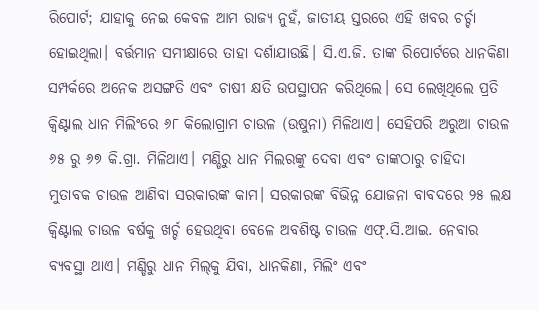ରିପୋର୍ଟ; ଯାହାକୁ ନେଇ କେବଳ ଆମ ରାଜ୍ୟ ନୁହଁ, ଜାତୀୟ ସ୍ତରରେ ଏହି ଖବର ଚର୍ଚ୍ଚା ହୋଇଥିଲା। ବର୍ତ୍ତମାନ ସମୀକ୍ଷାରେ ତାହା ଦର୍ଶାଯାଉଛି। ସି.ଏ.ଜି. ତାଙ୍କ ରିପୋର୍ଟରେ ଧାନକିଣା ସମ୍ପର୍କରେ ଅନେକ ଅସଙ୍ଗତି ଏବଂ ଚାଷୀ କ୍ଷତି ଉପସ୍ଥାପନ କରିଥିଲେ। ସେ ଲେଖିଥିଲେ ପ୍ରତି କ୍ୱିଣ୍ଟାଲ ଧାନ ମିଲିଂରେ ୬୮ କିଲୋଗ୍ରାମ ଚାଉଳ (ଉଷୁନା) ମିଳିଥାଏ। ସେହିପରି ଅରୁଆ ଚାଉଳ ୬୫ ରୁ ୬୭ କି.ଗ୍ରା. ମିଳିଥାଏ। ମଣ୍ଡିରୁ ଧାନ ମିଲରଙ୍କୁ ଦେବା ଏବଂ ତାଙ୍କଠାରୁ ଚାହିଦା ମୁତାବକ ଚାଉଳ ଆଣିବା ସରକାରଙ୍କ କାମ। ସରକାରଙ୍କ ବିଭିନ୍ନ ଯୋଜନା ବାବଦରେ ୨୫ ଲକ୍ଷ କ୍ୱିଣ୍ଟାଲ ଚାଉଳ ବର୍ଷକୁ ଖର୍ଚ୍ଚ ହେଉଥିବା ବେଳେ ଅବଶିଷ୍ଟ ଚାଉଳ ଏଫ୍‌.ସି.ଆଇ. ନେବାର ବ୍ୟବସ୍ଥା ଥାଏ। ମଣ୍ଡିରୁ ଧାନ ମିଲ୍‌କୁ ଯିବା, ଧାନକିଣା, ମିଲିଂ ଏବଂ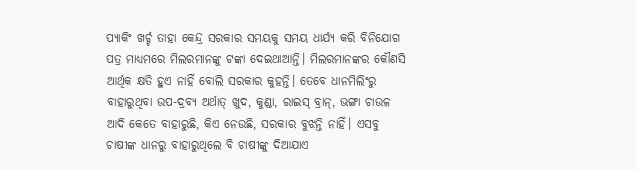ପ୍ୟାକିଂ ଖର୍ଚ୍ଚ ତାହା କେନ୍ଦ୍ର ସରକାର ସମୟକୁ ସମୟ ଧାର୍ଯ୍ୟ କରି ବିନିଯୋଗ ପତ୍ର ମାଧ୍ୟମରେ ମିଲରମାନଙ୍କୁ ଟଙ୍କା ଦେଇଥାଆନ୍ତି। ମିଲରମାନଙ୍କର କୌଣସି ଆର୍ଥିକ କ୍ଷତି ହୁଏ ନାହିଁ ବୋଲି ସରକାର କୁହନ୍ତି। ତେବେ ଧାନମିଲିଂରୁ ବାହାରୁଥିବା ଉପ-ଦ୍ରବ୍ୟ ଅର୍ଥାତ୍‌ ଖୁଦ, କୁଣ୍ଡା, ରାଇସ୍‌ ବ୍ରାନ୍‌, ଭଙ୍ଗା ଚାଉଳ ଆଦି କେତେ ବାହାରୁଛି, କିଏ ନେଉଛି, ସରକାର ବୁଝନ୍ତି ନାହିଁ। ଏସବୁ ଚାଷୀଙ୍କ ଧାନରୁ ବାହାରୁଥିଲେ ବି ଚାଷୀଙ୍କୁ ଦିଆଯାଏ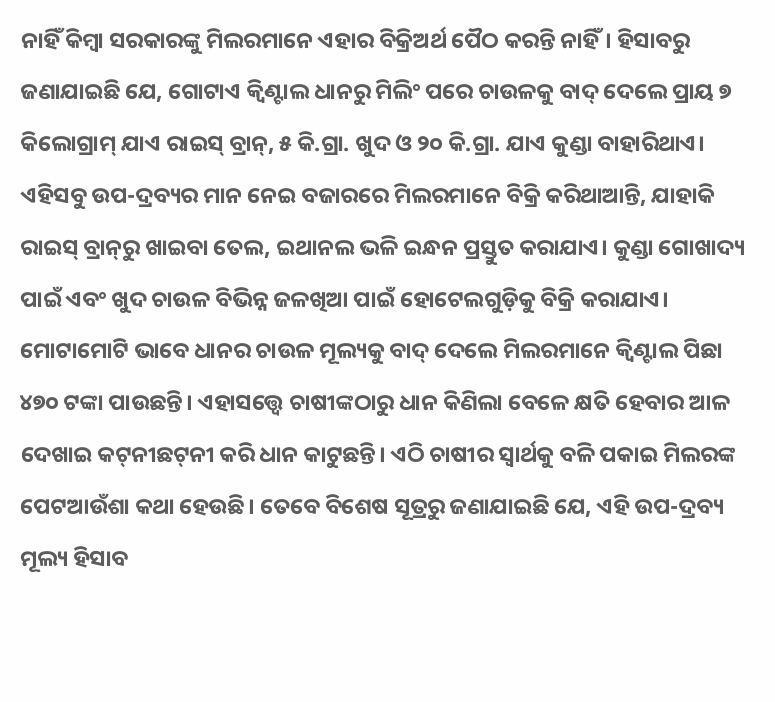ନାହିଁ କିମ୍ବା ସରକାରଙ୍କୁ ମିଲରମାନେ ଏହାର ବିକ୍ରିଅର୍ଥ ପୈଠ କରନ୍ତି ନାହିଁ। ହିସାବରୁ ଜଣାଯାଇଛି ଯେ, ଗୋଟାଏ କ୍ୱିଣ୍ଟାଲ ଧାନରୁ ମିଲିଂ ପରେ ଚାଉଳକୁ ବାଦ୍‌ ଦେଲେ ପ୍ରାୟ ୭ କିଲୋଗ୍ରାମ୍‌ ଯାଏ ରାଇସ୍‌ ବ୍ରାନ୍‌, ୫ କି.ଗ୍ରା. ଖୁଦ ଓ ୨୦ କି.ଗ୍ରା. ଯାଏ କୁଣ୍ଡା ବାହାରିଥାଏ। ଏହିସବୁ ଉପ-ଦ୍ରବ୍ୟର ମାନ ନେଇ ବଜାରରେ ମିଲରମାନେ ବିକ୍ରି କରିଥାଆନ୍ତି, ଯାହାକି ରାଇସ୍‌ ବ୍ରାନ୍‌ରୁ ଖାଇବା ତେଲ, ଇଥାନଲ ଭଳି ଇନ୍ଧନ ପ୍ରସ୍ତୁତ କରାଯାଏ। କୁଣ୍ଡା ଗୋଖାଦ୍ୟ ପାଇଁ ଏବଂ ଖୁଦ ଚାଉଳ ବିଭିନ୍ନ ଜଳଖିଆ ପାଇଁ ହୋଟେଲଗୁଡ଼ିକୁ ବିକ୍ରି କରାଯାଏ। ମୋଟାମୋଟି ଭାବେ ଧାନର ଚାଉଳ ମୂଲ୍ୟକୁ ବାଦ୍‌ ଦେଲେ ମିଲରମାନେ କ୍ୱିଣ୍ଟାଲ ପିଛା ୪୭୦ ଟଙ୍କା ପାଉଛନ୍ତି। ଏହାସତ୍ତ୍ୱେ ଚାଷୀଙ୍କଠାରୁ ଧାନ କିଣିଲା ବେଳେ କ୍ଷତି ହେବାର ଆଳ ଦେଖାଇ କଟ୍‌ନୀଛଟ୍‌ନୀ କରି ଧାନ କାଟୁଛନ୍ତି। ଏଠି ଚାଷୀର ସ୍ବାର୍ଥକୁ ବଳି ପକାଇ ମିଲରଙ୍କ ପେଟଆଉଁଶା କଥା ହେଉଛି। ତେବେ ବିଶେଷ ସୂତ୍ରରୁ ଜଣାଯାଇଛି ଯେ, ଏହି ଉପ-ଦ୍ରବ୍ୟ ମୂଲ୍ୟ ହିସାବ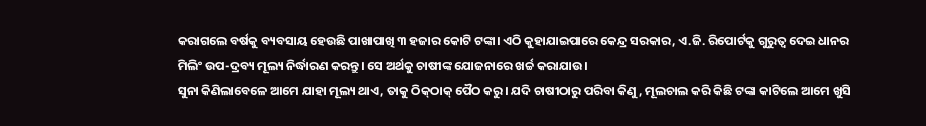କରାଗଲେ ବର୍ଷକୁ ବ୍ୟବସାୟ ହେଉଛି ପାଖାପାଖି ୩ ହଜାର କୋଟି ଟଙ୍କା। ଏଠି କୁହାଯାଇପାରେ କେନ୍ଦ୍ର ସରକାର, ଏ.ଜି. ରିପୋର୍ଟକୁ ଗୁରୁତ୍ୱ ଦେଇ ଧାନର ମିଲିଂ ଉପ-ଦ୍ରବ୍ୟ ମୂଲ୍ୟ ନିର୍ଦ୍ଧାରଣ କରନ୍ତୁ। ସେ ଅର୍ଥକୁ ଚାଷୀଙ୍କ ଯୋଜନାରେ ଖର୍ଚ୍ଚ କରାଯାଉ।
ସୁନା କିଣିଲାବେଳେ ଆମେ ଯାହା ମୂଲ୍ୟ ଥାଏ, ତାକୁ ଠିକ୍‌ଠାକ୍‌ ପୈଠ କରୁ। ଯଦି ଚାଷୀଠାରୁ ପରିବା କିଣୁ, ମୂଲଚାଲ କରି କିଛି ଟଙ୍କା କାଟିଲେ ଆମେ ଖୁସି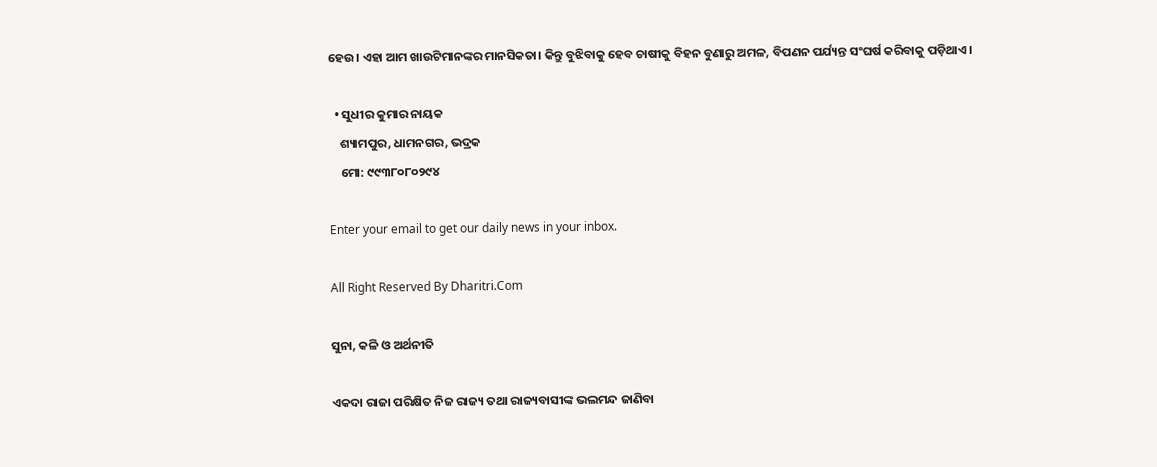ହେଉ। ଏହା ଆମ ଖାଉଟିମାନଙ୍କର ମାନସିକତା। କିନ୍ତୁ ବୁଝିବାକୁ ହେବ ଚାଷୀକୁ ବିହନ ବୁଣାରୁ ଅମଳ, ବିପଣନ ପର୍ଯ୍ୟନ୍ତ ସଂଘର୍ଷ କରିବାକୁ ପଡ଼ିଥାଏ।

  • ସୁଧୀର କୁମାର ନାୟକ
    ଶ୍ୟାମପୁର, ଧାମନଗର, ଭଦ୍ରକ
    ମୋ: ୯୯୩୮୦୮୦୨୯୪

Enter your email to get our daily news in your inbox.

All Right Reserved By Dharitri.Com

ସୁନା, କଳି ଓ ଅର୍ଥନୀତି

ଏକଦା ରାଜା ପରିକ୍ଷିତ ନିଜ ରାଜ୍ୟ ତଥା ରାଜ୍ୟବାସୀଙ୍କ ଭଲମନ୍ଦ ଜାଣିବା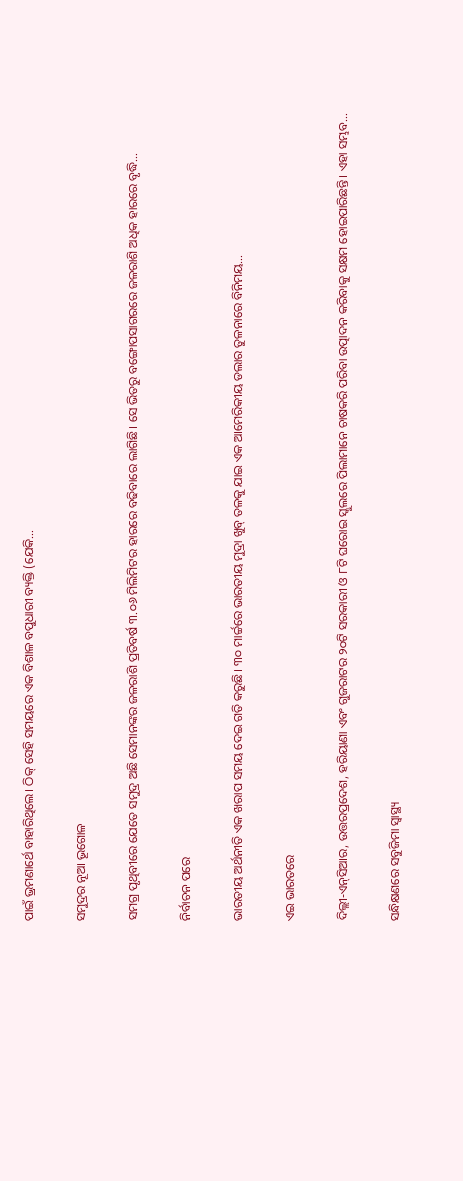ପାଇଁ ଭ୍ରମଣାର୍ଥେ ବାହାରିଥିଲେ। ଠିକ୍‌ ସେହି ସମୟରେ ଏକ ବିଶାଳ ବପୁଧାରୀ ବ୍ୟକ୍ତି (ଯେକି…

ସମୁଦ୍ରର ନୂଆ ଭୂଗୋଳ

ସମଗ୍ର ପୃଥିବୀରେ ଯେତେ ସମୁଦ୍ର ଅଛି ସେମାନଙ୍କର ଜଳରାଶି ପ୍ରତିବର୍ଷ ୩.୦୬ ମିଲିମିଟର ହାରରେ ବଢିବାରେ ଲାଗିଛି। ସେ ଭିତରୁ ବଙ୍ଗୋପସାଗରରେ ଜଳରାଶି ଅଧିକ ହାରରେ ବୃଦ୍ଧି…

ନିର୍ବାଚନ ପରେ

ଭାରତୀୟ ଅର୍ଥନୀତି ଏକ ଖରାପ ସମୟ ଦେଇ ଗତି କରୁଛି। ୩୦ ମାର୍ଚ୍ଚରେ ଭାରତୀୟ ମୁଦ୍ରା ଖୁବ୍‌ ତଳକୁ ଯାଇ ଏକ ଆମେରିକୀୟ ଡଲାର ତୁଳନାରେ ବିନିମୟ…

ଏଇ ଭାରତରେ

ଦିଲ୍ଲୀ-ଏନ୍‌ସିଆର, ଉତ୍ତରପ୍ରଦେଶ, ହରିୟାଣା ଏବଂ ଗୁଜରାଟର ୨୦ଟି ସରକାରୀ ଓ ୮ଟି ଘରୋଇ ସ୍କୁଲରେ ପିଲାମାନେ ଚାଷକରି ପରିବା ଉତ୍ପାଦନ କରିବାକୁ ସକ୍ଷମ ହୋଇପାରିଛନ୍ତି। ଏହା ସମ୍ଭବ…

ସନ୍ଧିକ୍ଷଣରେ ସବୁଜିମା ସ୍ବାସ୍ଥ୍ୟ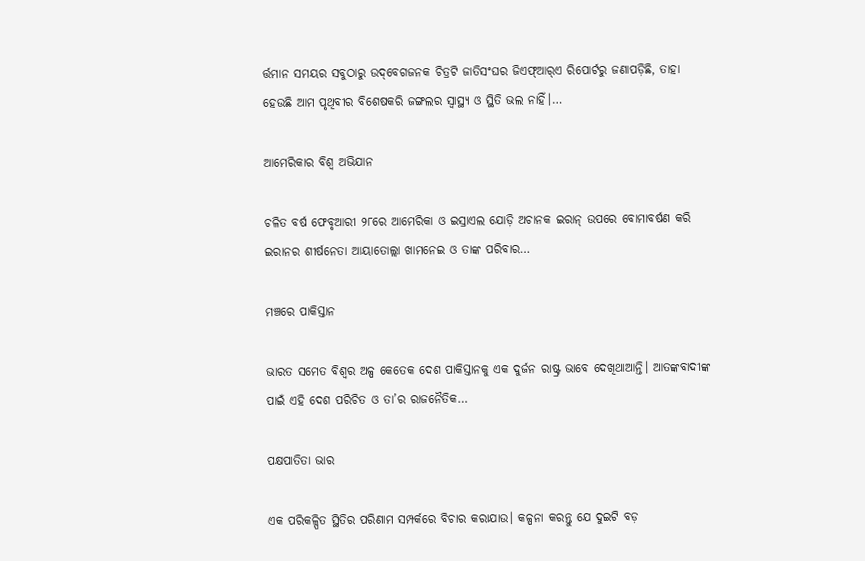ର୍ତ୍ତମାନ ସମୟର ସବୁଠାରୁ ଉଦ୍‌ବେଗଜନକ ଚିତ୍ରଟି ଜାତିସଂଘର ଜିଏଫ୍‌ଆର୍‌ଏ ରିପୋର୍ଟରୁ ଜଣାପଡ଼ିଛି, ତାହା ହେଉଛି ଆମ ପୃଥିବୀର ବିଶେଷକରି ଜଙ୍ଗଲର ସ୍ବାସ୍ଥ୍ୟ ଓ ସ୍ଥିତି ଭଲ ନାହିଁ।…

ଆମେରିକାର ବିଶ୍ୱ ଅଭିଯାନ

ଚଳିତ ବର୍ଷ ଫେବୃଆରୀ ୨୮ରେ ଆମେରିକା ଓ ଇସ୍ରାଏଲ ଯୋଡ଼ି ଅଚାନକ ଇରାନ୍‌ ଉପରେ ବୋମାବର୍ଷଣ କରି ଇରାନର ଶୀର୍ଷନେତା ଆୟାତୋଲ୍ଲା ଖାମନେଇ ଓ ତାଙ୍କ ପରିବାର…

ମଞ୍ଚରେ ପାକିସ୍ତାନ

ଭାରତ ସମେତ ବିଶ୍ୱର ଅଳ୍ପ କେତେକ ଦେଶ ପାକିସ୍ତାନକୁ ଏକ ଦୁର୍ଜନ ରାଷ୍ଟ୍ର ଭାବେ ଦେଖିଥାଆନ୍ତି। ଆତଙ୍କବାଦୀଙ୍କ ପାଇଁ ଏହି ଦେଶ ପରିଚିତ ଓ ତା’ର ରାଜନୈତିକ…

ପକ୍ଷପାତିତା ଭାର

ଏକ ପରିକଳ୍ପିତ ସ୍ଥିତିର ପରିଣାମ ସମ୍ପର୍କରେ ବିଚାର କରାଯାଉ। କଳ୍ପନା କରନ୍ତୁ ଯେ ଦୁଇଟି ବଡ଼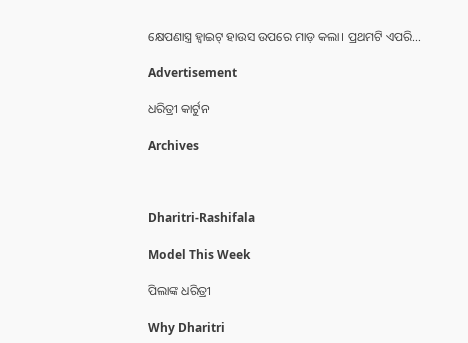କ୍ଷେପଣାସ୍ତ୍ର ହ୍ୱାଇଟ୍‌ ହାଉସ ଉପରେ ମାଡ଼ କଲା। ପ୍ରଥମଟି ଏପରି…

Advertisement

ଧରିତ୍ରୀ କାର୍ଟୁନ

Archives



Dharitri-Rashifala

Model This Week

ପିଲାଙ୍କ ଧରିତ୍ରୀ

Why Dharitri